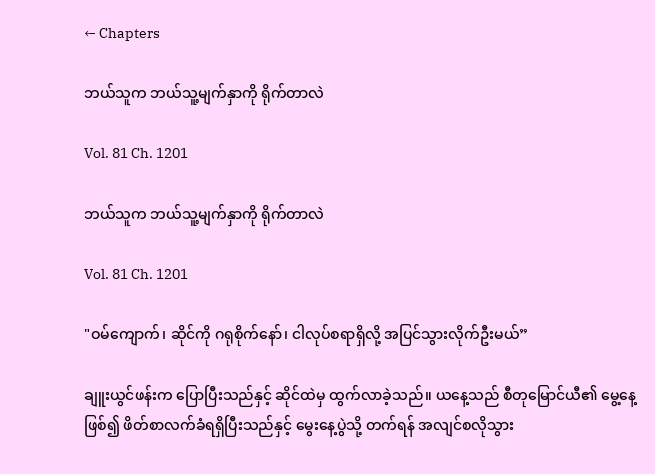← Chapters

ဘယ်သူက ဘယ်သူ့မျက်နှာကို ရိုက်တာလဲ

Vol. 81 Ch. 1201

ဘယ်သူက ဘယ်သူ့မျက်နှာကို ရိုက်တာလဲ

Vol. 81 Ch. 1201

"ဝမ်ကျောက်၊ ဆိုင်ကို ဂရုစိုက်နော်၊ ငါလုပ်စရာရှိလို့ အပြင်သွားလိုက်ဦးမယ်”

ချူးယွင်ဖန်းက ပြောပြီးသည်နှင့် ဆိုင်ထဲမှ ထွက်လာခဲ့သည်။ ယနေ့သည် စီတုမြောင်ယီ၏ မွေ့နေ့ဖြစ်၍ ဖိတ်စာလက်ခံရရှိပြီးသည်နှင့် မွေးနေ့ပွဲသို့ တက်ရန် အလျင်စလိုသွား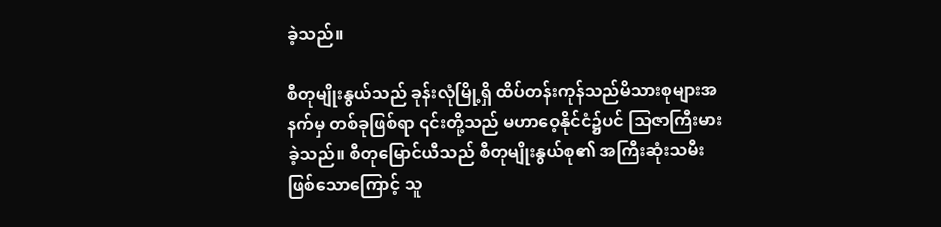ခဲ့သည်။

စီတုမျိုးနွယ်သည် ခုန်းလုံမြို့ရှိ ထိပ်တန်းကုန်သည်မိသားစုများအနက်မှ တစ်ခုဖြစ်ရာ ၎င်းတို့သည် မဟာဝေ့နိုင်ငံ၌ပင် သြဇာကြီးမားခဲ့သည်။ စီတုမြောင်ယီသည် စီတုမျိုးနွယ်စု၏ အကြီးဆုံးသမီးဖြစ်သောကြောင့် သူ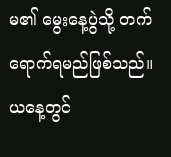မ၏ မွေးနေ့ပွဲသို့ တက်ရောက်ရမည်ဖြစ်သည်။ ယနေ့တွင်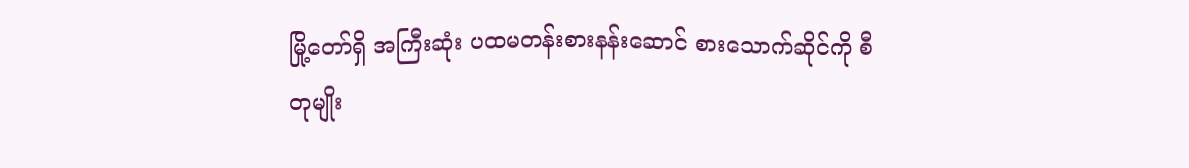မြို့တော်ရှိ အကြီးဆုံး ပထမတန်းစားနန်းဆောင် စားသောက်ဆိုင်ကို စီတုမျိုး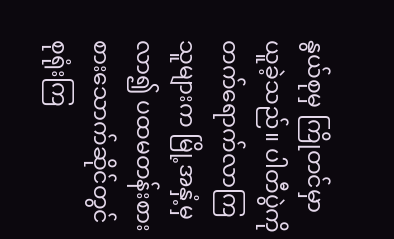နွယ်စုမှ ကြိုတင်မှာယူခဲ့သည်။ ပါတီပွဲကို တက်ရောက်လာကြသူများက မြို့အနှံ့မှလာ၍ ပထမတန်းစားစားသောက်ဆိုင်တွင်စုရုံးကြ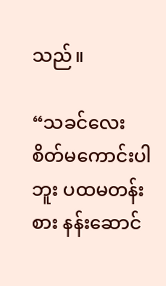သည်။

“သခင်လေး စိတ်မကောင်းပါဘူး ပထမတန်းစား နန်းဆောင်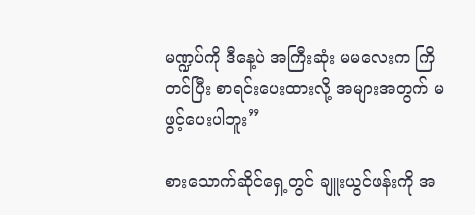မဏ္ဍပ်ကို ဒီနေ့ပဲ အကြီးဆုံး မမ‌လေးက ကြိတင်ပြီး စာရင်းပေးထားလို့ အများအတွက် မဖွင့်ပေးပါဘူး”

စားသောက်ဆိုင်ရှေ့တွင် ချူးယွင်ဖန်းကို အ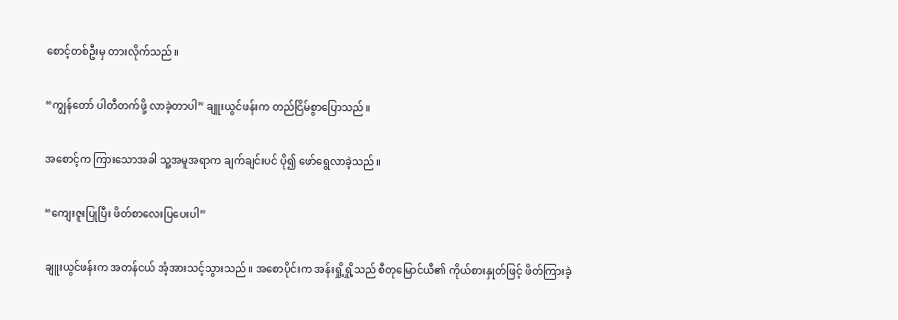စောင့်တစ်ဦးမှ တားလိုက်သည်။

“ကျွန်တော် ပါတီတက်ဖို့ လာခဲ့တာပါ” ချူးယွင်ဖန်းက တည်ငြိမ်စွာပြောသည်။

အစောင့်က ကြားသောအခါ သူ့အမူအရာက ချက်ချင်းပင် ပို၍ ဖော်ရွေလာခဲ့သည်။

“ကျေးဇူးပြုပြီး ဖိတ်စာလေးပြပေးပါ”

ချူးယွင်ဖန်းက အတန်ငယ် အံ့အားသင့်သွားသည်။ အစောပိုင်းက အန်းရှို့ရှို့သည် စီတုမြောင်ယီ၏ ကိုယ်စားနှုတ်ဖြင့် ဖိတ်ကြားခဲ့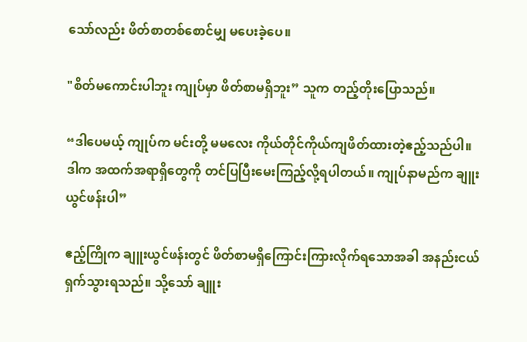သော်လည်း ဖိတ်စာတစ်စောင်မျှ မပေးခဲ့ပေ။

"စိတ်မကောင်းပါဘူး ကျုပ်မှာ ဖိတ်စာမရှိဘူး” သူက တည့်တိုးပြောသည်။

“ဒါပေမယ့် ကျုပ်က မင်းတို့ မမလေး ကိုယ်တိုင်ကိုယ်ကျဖိတ်ထားတဲ့ဧည့်သည်ပါ။ ဒါက အထက်အရာရှိတွေကို တင်ပြပြီးမေးကြည့်လို့ရပါတယ်။ ကျုပ်နာမည်က ချူးယွင်ဖန်းပါ”

ဧည့်ကြိုက ချူးယွင်ဖန်းတွင် ဖိတ်စာမရှိကြောင်းကြားလိုက်ရသောအခါ အနည်းငယ် ရှက်သွားရသည်။ သို့သော် ချူး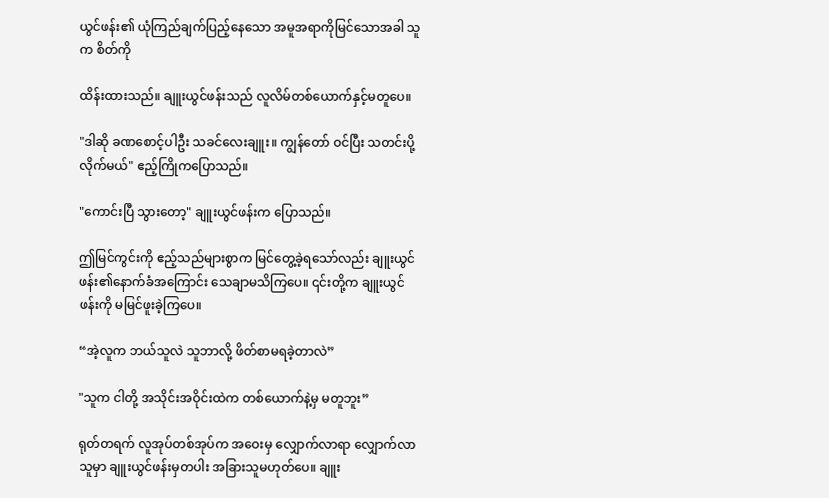ယွင်ဖန်း၏ ယုံကြည်ချက်ပြည့်နေသော အမူအရာကိုမြင်သောအခါ သူက စိတ်ကို

ထိန်းထားသည်။ ချူးယွင်ဖန်းသည် လူလိမ်တစ်ယောက်နှင့်မတူပေ။

"ဒါဆို ခဏစောင့်ပါဦး သခင်လေးချူး။ ကျွန်တော် ဝင်ပြီး သတင်းပို့လိုက်မယ်" ဧည့်ကြိုကပြောသည်။

"ကောင်းပြီ သွားတော့" ချူးယွင်ဖန်းက ပြောသည်။

ဤမြင်ကွင်းကို ဧည့်သည်များစွာက မြင်တွေ့ခဲ့ရသော်လည်း ချူးယွင်ဖန်း၏နောက်ခံအကြောင်း သေချာမသိကြပေ။ ၎င်းတို့က ချူးယွင်ဖန်းကို မမြင်ဖူးခဲ့ကြပေ။

“အဲ့လူက ဘယ်သူလဲ သူဘာလို့ ဖိတ်စာမရခဲ့တာလဲ”

"သူက ငါတို့ အသိုင်းအဝိုင်းထဲက တစ်ယောက်နဲ့မှ မတူဘူး”

ရုတ်တရက် လူအုပ်တစ်အုပ်က အဝေးမှ လျှောက်လာရာ လျှောက်လာသူမှာ ချူးယွင်ဖန်းမှတပါး အခြားသူမဟုတ်ပေ။ ချူး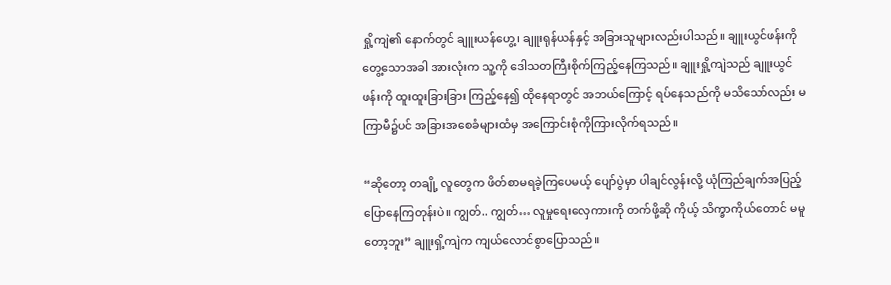ရှို့ကျဲ၏ နောက်တွင် ချူးယန်ဟွေ့၊ ချူးရုန်ယန်နှင့် အခြားသူများလည်းပါသည်။ ချူးယွင်ဖန်းကိုတွေ့သောအခါ အားလုံးက သူ့ကို ဒေါသတကြီးစိုက်ကြည့်နေကြသည်။ ချူးရှို့ကျဲသည် ချူးယွင်ဖန်းကို ထူးထူးခြားခြား ကြည့်နေ၍ ထိုနေရာတွင် အဘယ်ကြောင့် ရပ်နေသည်ကို မသိသော်လည်း မကြာမီ၌ပင် အခြားအစေခံများထံမှ အကြောင်းစုံကိုကြားလိုက်ရသည်။

“ဆိုတော့ တချို့ လူတွေက ဖိတ်စာမရခဲ့ကြပေမယ့် ပျော်ပွဲမှာ ပါချင်လွန်းလို့ ယုံကြည်ချက်အပြည့်ပြောနေကြတုန်းပဲ။ ကျွတ်.. ကျွတ်… လူမှုရေးလှေကားကို တက်ဖို့ဆို ကိုယ့် သိက္ခာကိုယ်တောင် မမူတော့ဘူး” ချူးရှိ့ကျဲက ကျယ်လောင်စွာပြောသည်။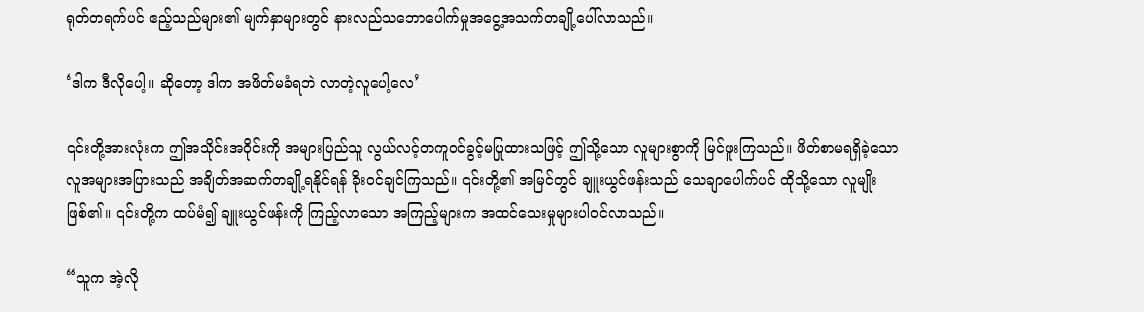ရုတ်တရက်ပင် ဧည့်သည်များ၏ မျက်နှာများတွင် နားလည်သဘောပေါက်မှုအငွေ့အသက်တချို့ပေါ်လာသည်။

‘ဒါက ဒီလိုပေါ့။ ဆိုတော့ ဒါက အဖိတ်မခံရဘဲ လာတဲ့လူပေါ့လေ’

၎င်းတို့အားလုံးက ဤအသိုင်းအဝိုင်းကို အများပြည်သူ လွယ်လင့်တကူဝင်ခွင့်မပြုထားသဖြင့် ဤသို့သော လူများစွာကို မြင်ဖူးကြသည်။ ဖိတ်စာမရရှိခဲ့သော လူအများအပြားသည် အချိတ်အဆက်တချို့ရနိုင်ရန် ခိုးဝင်ချင်ကြသည်။ ၎င်းတို့၏ အမြင်တွင် ချူးယွင်ဖန်းသည် သေချာပေါက်ပင် ထိုသို့သော လူမျိုးဖြစ်၏။ ၎င်းတို့က ထပ်မံ၍ ချူးယွင်ဖန်းကို ကြည့်လာသော အကြည့်များက အထင်သေးမှုများပါဝင်လာသည်။

“သူက အဲ့လို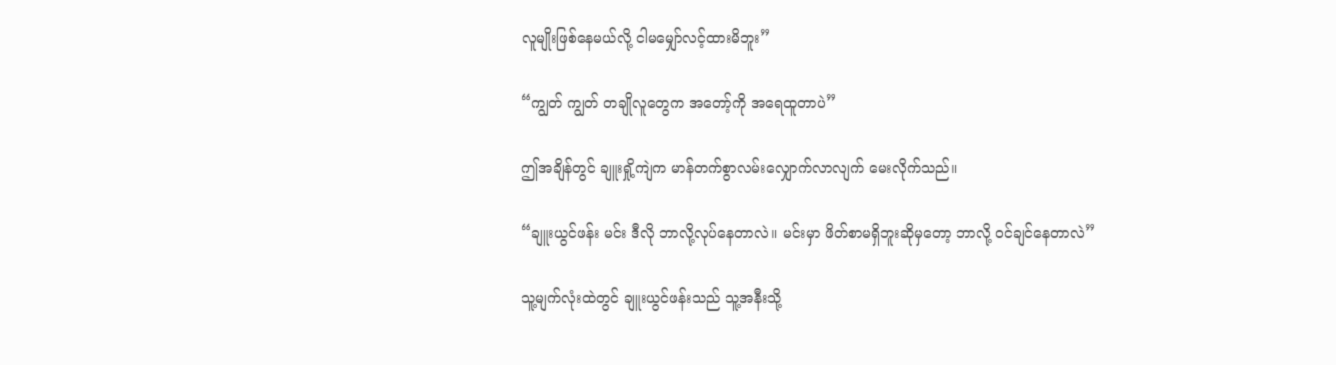လူမျိုးဖြစ်နေမယ်လို့ ငါမမျှော်လင့်ထားမိဘူး”

“ကျွတ် ကျွတ် တချိုလူတွေက အတော့်ကို အရေထူတာပဲ”

ဤအချိန်တွင် ချူးရှို့ကျဲက မာန်တက်စွာလမ်းလျှောက်လာလျက် မေးလိုက်သည်။

“ချူးယွင်ဖန်း မင်း ဒီလို ဘာလို့လုပ်နေတာလဲ။ မင်းမှာ ဖိတ်စာမရှိဘူးဆိုမှတော့ ဘာလို့ ဝင်ချင်နေတာလဲ”

သူ့မျက်လုံးထဲတွင် ချူးယွင်ဖန်းသည် သူ့အနီးသို့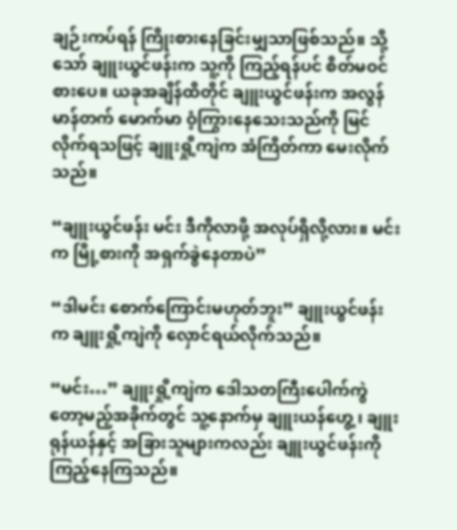ချဉ်းကပ်ရန် ကြိုးစားနေခြင်းမျှသာဖြစ်သည်။ သို့သော် ချူးယွင်ဖန်းက သူ့ကို ကြည့်ရန်ပင် စိတ်မဝင်စားပေ။ ယခုအချိန်ထိတိုင် ချူးယွင်ဖန်းက အလွန် မာန်တက် မောက်မာ ဝံ့ကြွားနေသေးသည်ကို မြင်လိုက်ရသဖြင့် ချူးရှို့ကျဲက အံကြိတ်ကာ မေးလိုက်သည်။

“ချူးယွင်ဖန်း မင်း ဒီကိုလာဖို့ အလုပ်ရှိလို့လား။ မင်းက မြို့စားကို အရှက်ခွဲနေတာပဲ”

“ဒါမင်း စောက်ကြောင်းမဟုတ်ဘူး” ချူးယွင်ဖန်းက ချူးရှို့ကျဲကို လှောင်ရယ်လိုက်သည်။

“မင်း…” ချူးရှို့ကျဲက ဒေါသတကြီးပေါက်ကွဲတော့မည့်အခိုက်တွင် သူ့နောက်မှ ချူးယန်ဟွေ့ ၊ ချူးရုန်ယန်နှင့် အခြားသူများကလည်း ချူးယွင်ဖန်းကိုကြည့်နေကြသည်။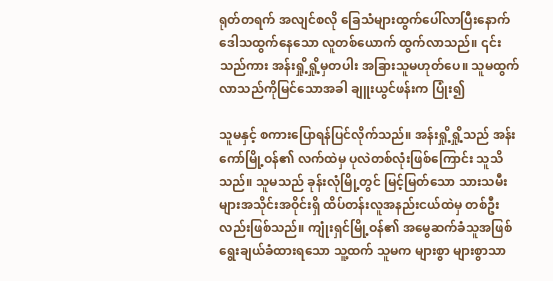ရုတ်တရက် အလျင်စလို ခြေသံများထွက်ပေါ်လာပြီးနောက် ဒေါသထွက်နေသော လူတစ်ယောက် ထွက်လာသည်။ ၎င်းသည်ကား အန်းရှို့ရှို့မှတပါး အခြားသူမဟုတ်ပေ။ သူမထွက်လာသည်ကိုမြင်သောအခါ ချူးယွင်ဖန်းက ပြုံး၍

သူမနှင့် စကားပြောရန်ပြင်လိုက်သည်။ အန်းရှို့ရှို့သည် အန်းကော်မြို့ဝန်၏ လက်ထဲမှ ပုလဲတစ်လုံးဖြစ်ကြောင်း သူသိသည်။ သူမသည် ခုန်းလုံမြို့တွင် မြင့်မြတ်သော သားသမီးများအသိုင်းအဝိုင်းရှိ ထိပ်တန်းလူအနည်းငယ်ထဲမှ တစ်ဦးလည်းဖြစ်သည်။ ကျုံးရှင်မြို့ဝန်၏ အမွေဆက်ခံသူအဖြစ် ရွေးချယ်ခံထားရသော သူ့ထက် သူမက များစွာ များစွာသာ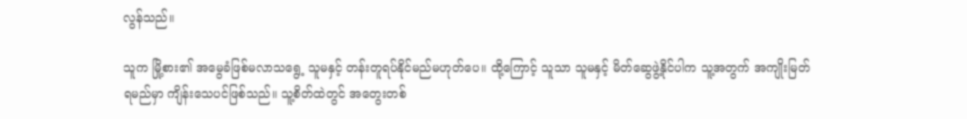လွန်သည်။

သူက မြို့စား၏ အ‌မွေခံဖြစ်မလာသရွေ့ သူမနှင့် တန်းတူရပ်နိုင်မည်မဟုတ်ပေ။ ထို့ကြောင့် သူသာ သူမနှင့် မိတ်ဆွေဖွဲ့နိုင်ပါက သူ့အတွက် အကျိုးမြတ်ရမည်မှာ ကျိန်းသေပင်ဖြစ်သည်။ သူ့စိတ်ထဲတွင် အတွေးတစ်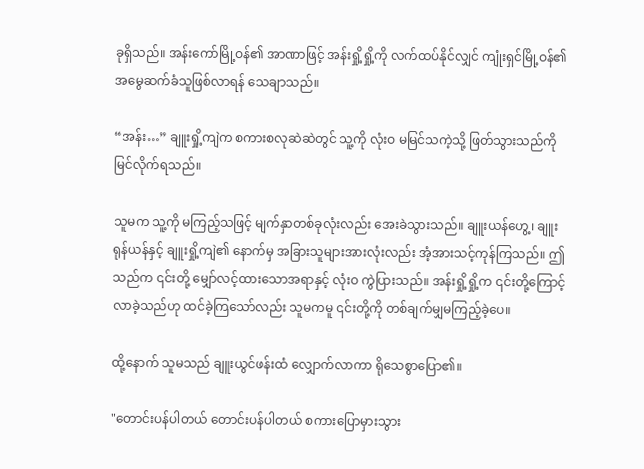ခုရှိသည်။ အန်းကော်မြို့ဝန်၏ အာဏာဖြင့် အန်းရှို့ရှို့ကို လက်ထပ်နိုင်လျှင် ကျုံးရှင်မြို့ဝန်၏ အမွေဆက်ခံသူဖြစ်လာရန် သေချာသည်။

“အန်း…” ချူးရှို့ကျဲက စကားစလုဆဲဆဲတွင် သူ့ကို လုံးဝ မမြင်သကဲ့သို့ ဖြတ်သွားသည်ကိုမြင်လိုက်ရသည်။

သူမက သူ့ကို မကြည့်သဖြင့် မျက်နှာတစ်ခုလုံးလည်း အေးခဲသွားသည်။ ချူးယန်ဟွေ့၊ ချူးရုန်ယန်နှင့် ချူးရှို့ကျဲ၏ နောက်မှ အခြားသူများအားလုံးလည်း အံ့အားသင့်ကုန်ကြသည်။ ဤသည်က ၎င်းတို့ မျှော်လင့်ထားသောအရာနှင့် လုံးဝ ကွဲပြားသည်။ အန်းရှို့ရှို့က ၎င်းတို့ကြောင့် လာခဲ့သည်ဟု ထင်ခဲ့ကြသော်လည်း သူမကမူ ၎င်းတို့ကို တစ်ချက်မျှမကြည့်ခဲ့ပေ။

ထို့နောက် သူမသည် ချူးယွင်ဖန်းထံ လျှောက်လာကာ ရိုသေစွာပြော၏။

"တောင်းပန်ပါတယ် တောင်းပန်ပါတယ် စကားပြောမှားသွား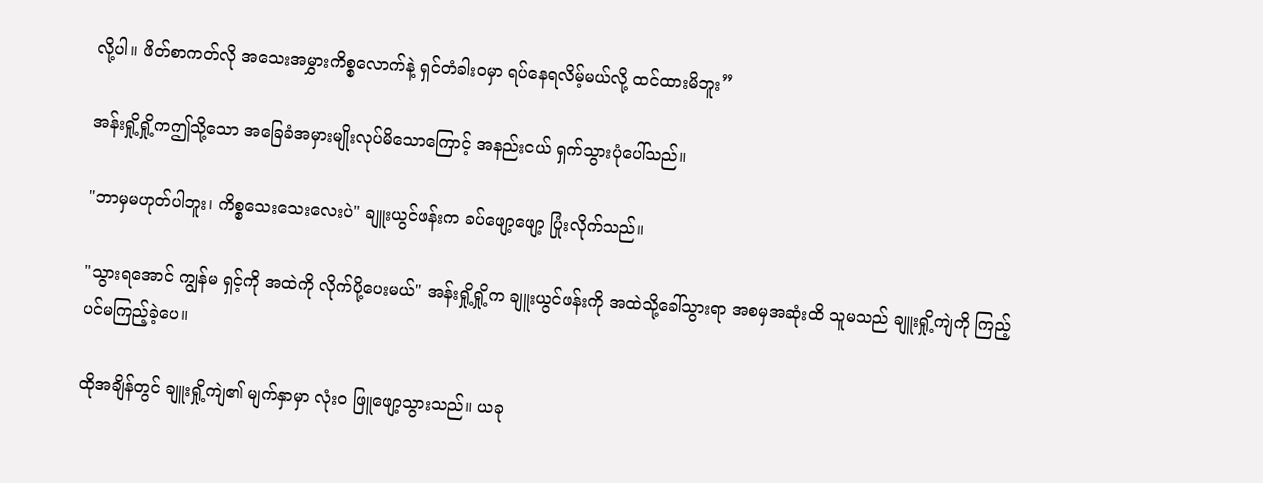လို့ပါ။ ဖိတ်စာကတ်လို အသေးအမွှားကိစ္စလောက်နဲ့ ရှင်တံခါးဝမှာ ရပ်နေရလိမ့်မယ်လို့ ထင်ထားမိဘူး”

အန်းရှို့ရှို့ကဤသို့သော အခြေခံအမှားမျိုးလုပ်မိသောကြောင့် အနည်းငယ် ရှက်သွားပုံပေါ်သည်။

"ဘာမှမဟုတ်ပါဘူး၊ ကိစ္စသေးသေးလေးပဲ" ချူးယွင်ဖန်းက ခပ်ဖျော့ဖျော့ ပြုံးလိုက်သည်။

"သွားရအောင် ကျွန်မ ရှင့်ကို အထဲကို လိုက်ပို့ပေးမယ်" အန်းရှို့ရှို့က ချူးယွင်ဖန်းကို အထဲသို့ခေါ်သွားရာ အစမှအဆုံးထိ သူမသည် ချူးရှို့ကျဲကို ကြည့်ပင်မကြည့်ခဲ့ပေ။

ထိုအချိန်တွင် ချူးရှို့ကျဲ၏ မျက်နှာမှာ လုံးဝ ဖြူဖျော့သွားသည်။ ယခု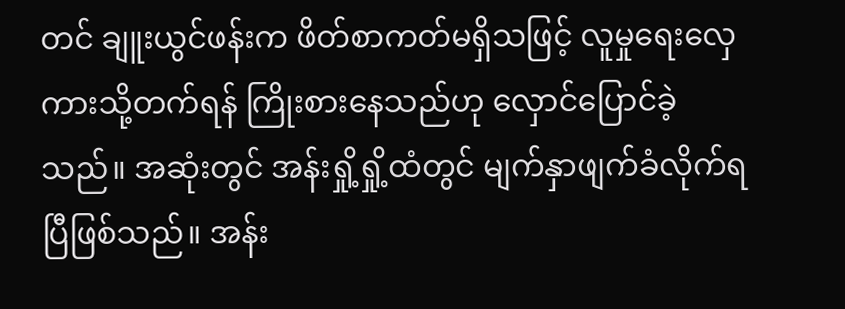တင် ချူးယွင်ဖန်းက ဖိတ်စာကတ်မရှိသဖြင့် လူမှုရေးလှေကားသို့တက်ရန် ကြိုးစားနေသည်ဟု လှောင်ပြောင်ခဲ့သည်။ အဆုံးတွင် အန်းရှို့ရှို့ထံတွင် မျက်နှာဖျက်ခံလိုက်ရပြီဖြစ်သည်။ အန်း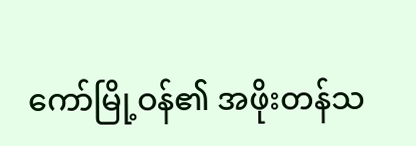ကော်မြို့ဝန်၏ အဖိုးတန်သ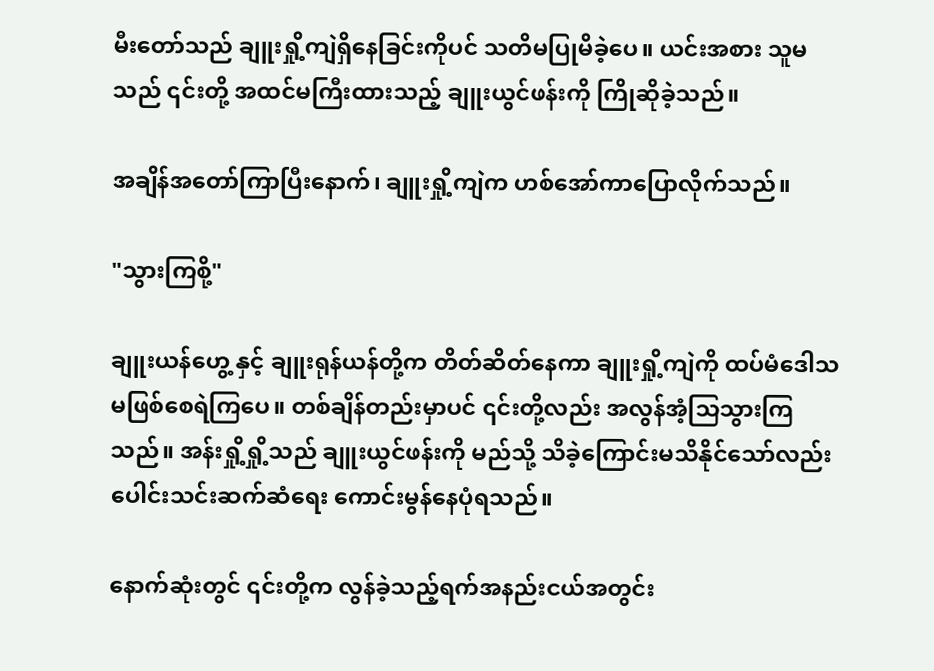မီးတော်သည် ချူးရှို့ကျဲရှိနေခြင်းကိုပင် သတိမပြုမိခဲ့ပေ။ ယင်းအစား သူမသည် ၎င်းတို့ အထင်မကြီးထားသည့် ချူးယွင်ဖန်းကို ကြိုဆိုခဲ့သည်။

အချိန်အတော်ကြာပြီးနောက်၊ ချူးရှို့ကျဲက ဟစ်အော်ကာပြောလိုက်သည်။

"သွားကြစို့"

ချူးယန်ဟွေ့ နှင့် ချူးရုန်ယန်တို့က တိတ်ဆိတ်နေကာ ချူးရှို့ကျဲကို ထပ်မံဒေါသမဖြစ်စေရဲကြပေ။ တစ်ချိန်တည်းမှာပင် ၎င်းတို့လည်း အလွန်အံ့သြသွားကြသည်။ အန်းရှို့ရှို့သည် ချူးယွင်ဖန်းကို မည်သို့ သိခဲ့ကြောင်းမသိနိုင်သော်လည်း ပေါင်းသင်းဆက်ဆံရေး ကောင်းမွန်နေပုံရသည်။

နောက်ဆုံးတွင် ၎င်းတို့က လွန်ခဲ့သည့်ရက်အနည်းငယ်အတွင်း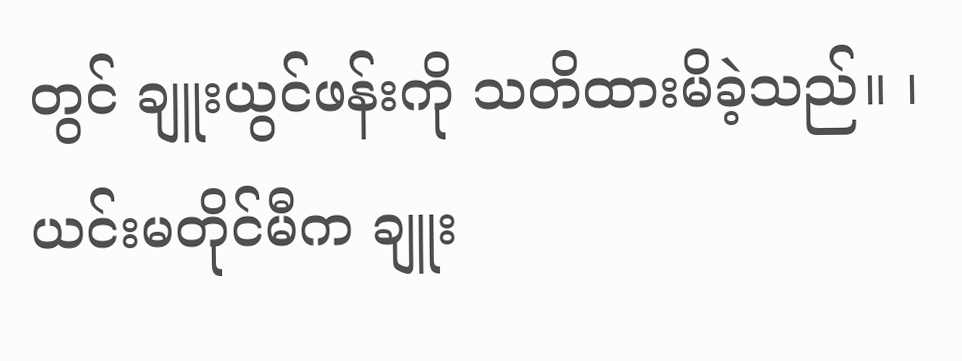တွင် ချူးယွင်ဖန်းကို သတိထားမိခဲ့သည်။ ၊ ယင်းမတိုင်မီက ချူး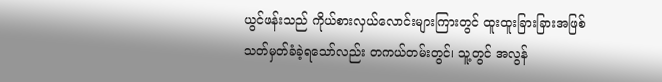ယွင်ဖန်းသည် ကိုယ်စားလှယ်လောင်းများကြားတွင် ထူးထူးခြားခြားအဖြစ် သတ်မှတ်ခံခဲ့ရသော်လည်း တကယ်တမ်းတွင်၊ သူ့တွင် အလွန်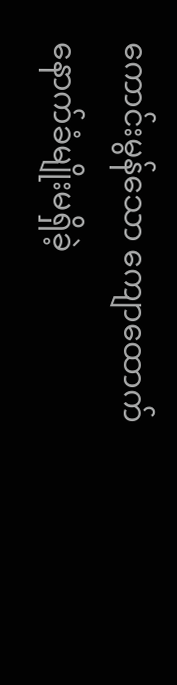ကောင်းမွန်သော ကျောထောက်နောက်ခံမျိုးမရှိခဲ့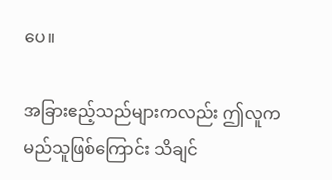ပေ။

အခြားဧည့်သည်များကလည်း ဤလူက မည်သူဖြစ်ကြောင်း သိချင်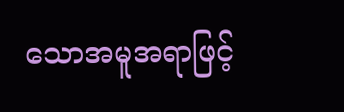သောအမူအရာဖြင့်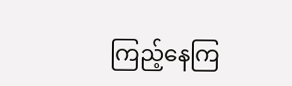ကြည့်နေကြ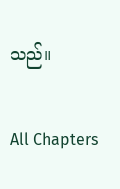သည်။

All Chapters